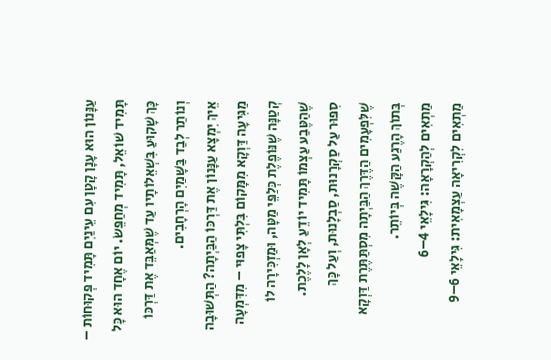עַנָּנוֹן הוּא עָנָן קָטָן עִם עֵינַיִם תָּמִיד פְּקוּחוֹת – תָּמִיד שׁוֹאֵל, תָּמִיד מְחַפֵּשׂ. יוֹם אֶחָד הוּא כָּל כָּךְ שָׁקוּעַ בִּשְׁאֵלוֹתָיו עַד שֶׁמְּאַבֵּד אֶת דַּרְכּוֹ וְנוֹתַר לְבַד בַּשָּׁמַיִם הָרְחָבִים.
אֵיךְ יִמְצָא עַנָּנוֹן אֶת דַּרְכּוֹ הַבַּיְתָה? הַתְּשׁוּבָה מַגִּיעָה דַּוְקָא מִמָּקוֹם בִּלְתִּי צָפוּי – מִדִּמְעָה קְטַנָּה שֶׁנּוֹפֶלֶת כְּלַפֵּי מַטָּה, וּמַזְכִּירָה לוֹ שֶׁהַטֶּבַע עַצְמוֹ תָּמִיד יוֹדֵעַ לְאָן לָלֶכֶת.
סִפּוּר עַל סַקְרָנוּת, סַבְלָנוּת, וְעַל כָּךְ שֶׁלִּפְעָמִים הַדֶּרֶךְ הַבַּיְתָה מִסְתַּתֶּרֶת דַּוְקָא בְּתוֹךְ הָרֶגַע הַקָּשֶׁה בְּיוֹתֵר.
מַתְאִים לְהַקְרָאָה: גִּילָאֵי 4–6
מַתְאִים לִקְרִיאָה עַצְמָאִית: גִּילָאֵי 6–9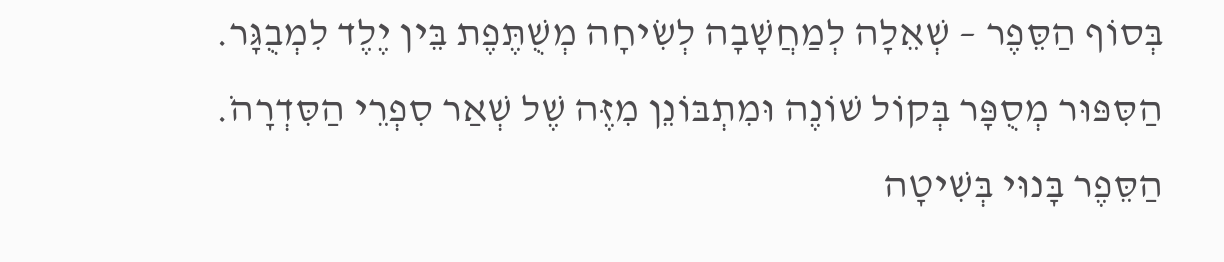בְּסוֹף הַסֵּפֶר – שְׁאֵלָה לְמַחֲשָׁבָה לְשִׂיחָה מְשֻׁתֶּפֶת בֵּין יֶלֶד לִמְבֻגָּר.
הַסִּפּוּר מְסֻפָּר בְּקוֹל שׁוֹנֶה וּמִתְבּוֹנֵן מִזֶּה שֶׁל שְׁאַר סִפְרֵי הַסִּדְרָהֹ. הַסֵּפֶר בָּנוּי בְּשִׁיטָה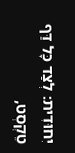יִחוּדִית: לְצַד כָּל דַּף טֵקְסְט,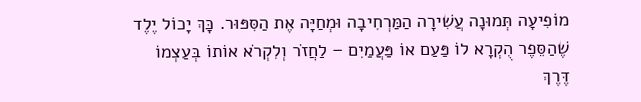מוֹפִיעָה תְּמוּנָה עֲשִׁירָה הַמַּרְחִיבָה וּמְחַיָּה אֶת הַסִּפּוּר. כָּךְ יָכוֹל יֶלֶד שֶׁהַסֵּפֶר הֻקְרָא לוֹ פַּעַם אוֹ פַּעֲמַיִם – לַחֲזֹר וְלִקְרֹא אוֹתוֹ בְּעַצְמוֹ דֶּרֶךְ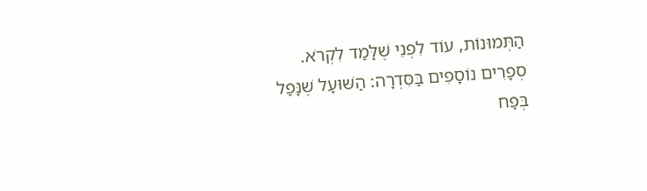הַתְּמוּנוֹת, עוֹד לִפְנֵי שֶׁלָּמַד לִקְרֹא.
סְפָרִים נוֹסָפִים בַּסִּדְרָה: הַשּׁוּעָל שֶׁנָּפַל בְּפַח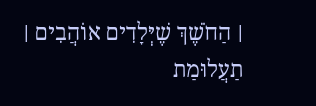׀ הַחֹשֶׁךְ שֶׁיְּלָדִים אוֹהֲבִים ׀ תַעֲלוּמַת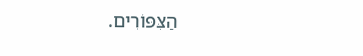הַצִּפּוֹרִים.